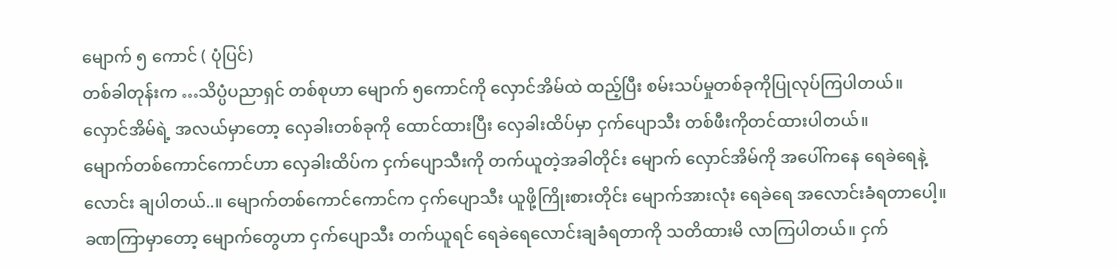မျောက် ၅ ကောင် ( ပုံပြင်)
တစ်ခါတုန်းက …သိပ္ပံပညာရှင် တစ်စုဟာ မျောက် ၅ကောင်ကို လှောင်အိမ်ထဲ ထည့်ပြီး စမ်းသပ်မှုတစ်ခုကိုပြုလုပ်ကြပါတယ်။ လှောင်အိမ်ရဲ့ အလယ်မှာတော့ လှေခါးတစ်ခုကို ထောင်ထားပြီး လှေခါးထိပ်မှာ ငှက်ပျောသီး တစ်ဖီးကိုတင်ထားပါတယ်။
မျောက်တစ်ကောင်ကောင်ဟာ လှေခါးထိပ်က ငှက်ပျောသီးကို တက်ယူတဲ့အခါတိုင်း မျောက် လှောင်အိမ်ကို အပေါ်ကနေ ရေခဲရေနဲ့ လောင်း ချပါတယ်..။ မျောက်တစ်ကောင်ကောင်က ငှက်ပျောသီး ယူဖို့ကြိုးစားတိုင်း မျောက်အားလုံး ရေခဲရေ အလောင်းခံရတာပေါ့။
ခဏကြာမှာတော့ မျောက်တွေဟာ ငှက်ပျောသီး တက်ယူရင် ရေခဲရေလောင်းချခံရတာကို သတိထားမိ လာကြပါတယ်။ ငှက်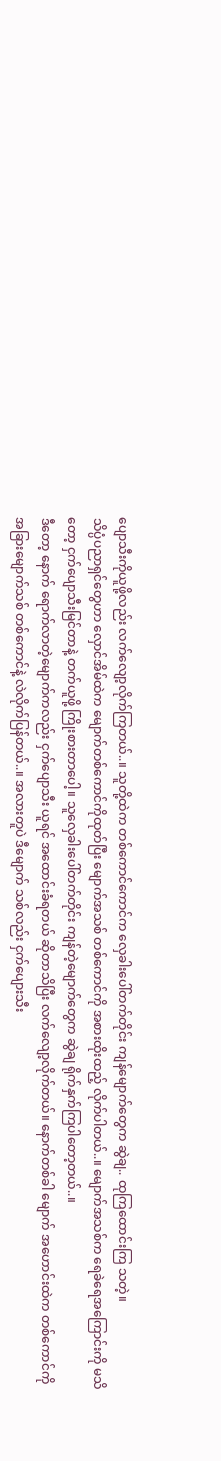ပျောသီးကိုယူဖို့လည်း လက်လျော့လိုက်ကြတယ်..။ သူတို့ထဲက တစ်ကောင်ကောင်က လှေခါးပေါ်တက်တိုင်း ကျန်မျောက်တွေက ဆွဲချ.. ထုကြထောင်းကြ သတဲ့။
သိပ္ပံပညာရှင်တွေဟာ လှောင်အိမ်ထဲက မျောက်တစ်ကောင်ကိုထုတ်ပြီး မျောက်အသစ် တစ်ကောင်ကို အစားထိုးထည့် လိုက်ပါတယ်..။ မျောက်အသစ်က ရေခဲရေအကြောင်းကို မသိတော့ ငှက်ပျောသီးမြင်တာနဲ့ တက်ယူဖို့ ကြိုးစားတာပေါ့။ သူလှေခါးပေါ်တက်တိုင်း ကျန်တဲ့မျောက်တွေက ဆွဲချ ရိုက်နှက်ကြပါတော့တယ်..။
ဒီတော့ နောက် ရောက်လာတဲ့မျောက်ကလည်း ငှက်ပျောသီး ယူရင် အထောင်းခံရတယ် ဆိုတာသိပြီး လက်လျော့လိုက်တယ်။ နောက်တစ်ခါ မျောက် အဟောင်းထဲက တစ်ကောင်ကို အခြားမျောက်သစ် တစ်ကောင်နဲ့ လဲလိုက်ပြန်တယ်..။ အလားတူပဲ ဒီမျောက် သစ်လည်း ငှက်ပျေားသီး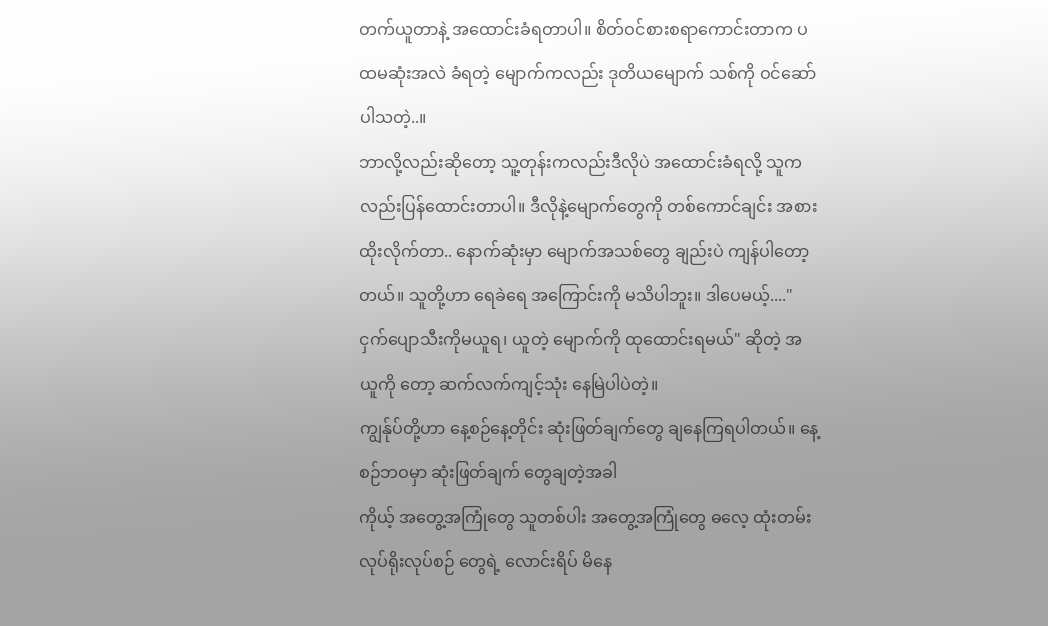တက်ယူတာနဲ့ အထောင်းခံရတာပါ။ စိတ်ဝင်စားစရာကောင်းတာက ပထမဆုံးအလဲ ခံရတဲ့ မျောက်ကလည်း ဒုတိယမျောက် သစ်ကို ဝင်ဆော်ပါသတဲ့..။
ဘာလို့လည်းဆိုတော့ သူ့တုန်းကလည်းဒီလိုပဲ အထောင်းခံရလို့ သူက လည်းပြန်ထောင်းတာပါ။ ဒီလိုနဲ့မျောက်တွေကို တစ်ကောင်ချင်း အစားထိုးလိုက်တာ.. နောက်ဆုံးမှာ မျောက်အသစ်တွေ ချည်းပဲ ကျန်ပါတော့တယ်။ သူတို့ဟာ ရေခဲရေ အကြောင်းကို မသိပါဘူး။ ဒါပေမယ့်...."ငှက်ပျောသီးကိုမယူရ၊ ယူတဲ့ မျောက်ကို ထုထောင်းရမယ်" ဆိုတဲ့ အယူကို တော့ ဆက်လက်ကျင့်သုံး နေမြဲပါပဲတဲ့။
ကျွန်ုပ်တို့ဟာ နေ့စဉ်နေ့တိုင်း ဆုံးဖြတ်ချက်တွေ ချနေကြရပါတယ်။ နေ့စဉ်ဘဝမှာ ဆုံးဖြတ်ချက် တွေချတဲ့အခါ
ကိုယ့် အတွေ့အကြုံတွေ သူတစ်ပါး အတွေ့အကြုံတွေ ဓလေ့ ထုံးတမ်း လုပ်ရိုးလုပ်စဉ် တွေရဲ့ လောင်းရိပ် မိနေ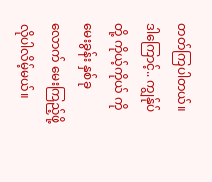တတ်ကြပါတယ်။
ဒါကြောင့်.. ကျွန်ုပ်တို့ ကိုယ့်ကိုယ် ကို မေးခွန်း နှစ်ခုလောက် မေးကြည့်ဖို့ လိုပါလိမ့်မယ်။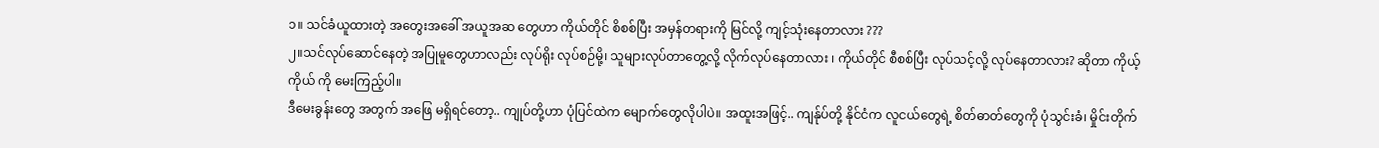၁။ သင်ခံယူထားတဲ့ အတွေးအခေါ် အယူအဆ တွေဟာ ကိုယ်တိုင် စိစစ်ပြီး အမှန်တရားကို မြင်လို့ ကျင့်သုံးနေတာလား ???
၂။သင်လုပ်ဆောင်နေတဲ့ အပြုမူတွေဟာလည်း လုပ်ရိုး လုပ်စဉ်မို့၊ သူများလုပ်တာတွေ့လို့ လိုက်လုပ်နေတာလား ၊ ကိုယ်တိုင် စီစစ်ပြီး လုပ်သင့်လို့ လုပ်နေတာလား? ဆိုတာ ကိုယ့်ကိုယ် ကို မေးကြည့်ပါ။
ဒီမေးခွန်းတွေ အတွက် အဖြေ မရှိရင်တော့.. ကျုပ်တို့ဟာ ပုံပြင်ထဲက မျောက်တွေလိုပါပဲ။ အထူးအဖြင့်.. ကျန်ုပ်တို့ နိုင်ငံက လူငယ်တွေရဲ့ စိတ်ဓာတ်တွေကို ပုံသွင်းခံ၊ မှိုင်းတိုက်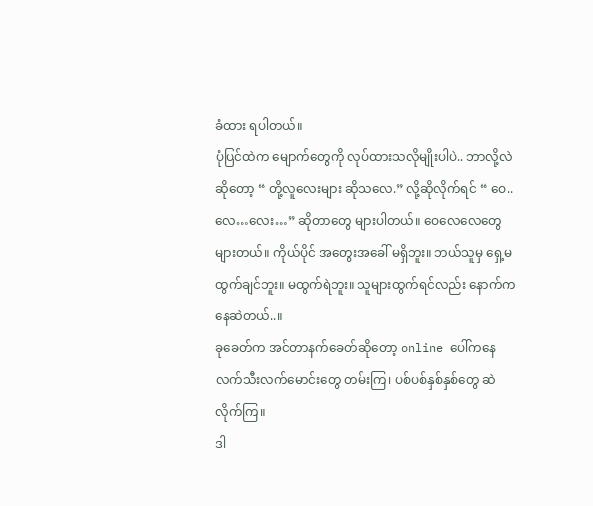ခံထား ရပါတယ်။
ပုံပြင်ထဲက မျောက်တွေကို လုပ်ထားသလိုမျိုးပါပဲ.. ဘာလို့လဲဆိုတော့ “ တို့လူလေးများ ဆိုသလေ.” လို့ဆိုလိုက်ရင် “ ဝေ.. လေ…လေး…” ဆိုတာတွေ များပါတယ်။ ဝေလေလေတွေ များတယ်။ ကိုယ်ပိုင် အတွေးအခေါ် မရှိဘူး။ ဘယ်သူမှ ရှေ့မထွက်ချင်ဘူး။ မထွက်ရဲဘူး။ သူများထွက်ရင်လည်း နောက်က နေဆဲတယ်..။
ခုခေတ်က အင်တာနက်ခေတ်ဆိုတော့ online ပေါ်ကနေ လက်သီးလက်မောင်းတွေ တမ်းကြ၊ ပစ်ပစ်နှစ်နှစ်တွေ ဆဲလိုက်ကြ။
ဒါ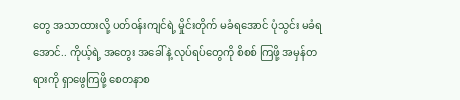တွေ အသာထားလို့ ပတ်ဝန်းကျင်ရဲ့ မှိုင်းတိုက် မခံရအောင် ပုံသွင်း မခံရအောင်.. ကိုယ့်ရဲ့ အတွေး အခေါ်နဲ့ လုပ်ရပ်တွေကို စိစစ် ကြဖို့ အမှန်တရားကို ရှာဖွေကြဖို့ စေတနာစ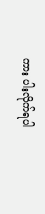ကား ပါးလိုက်ရပါ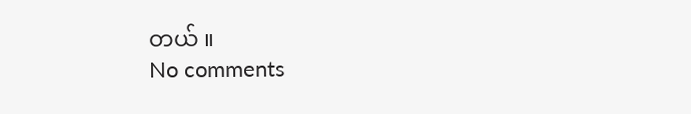တယ် ။
No comments